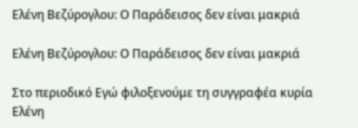Ελένη Βεζύρογλου: Ο Παράδεισος δεν είναι μακριά

Ελένη Βεζύρογλου: Ο Παράδεισος δεν είναι μακριά

Στο περιοδικό Εγώ φιλοξενούμε τη συγγραφέα κυρία Ελένη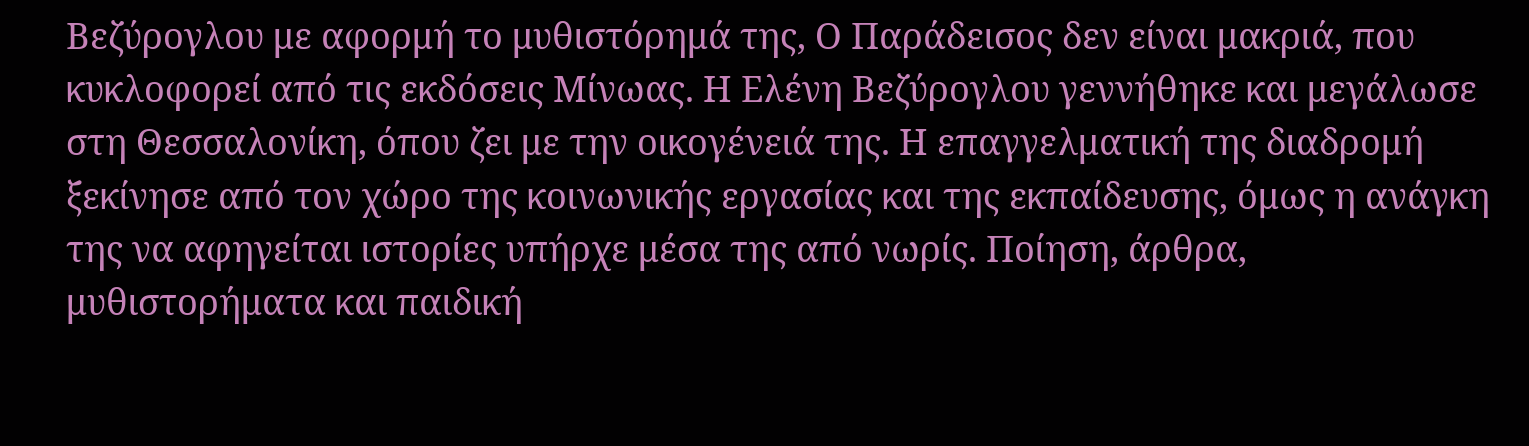Βεζύρογλου με αφορμή το μυθιστόρημά της, Ο Παράδεισος δεν είναι μακριά, που κυκλοφορεί από τις εκδόσεις Μίνωας. Η Ελένη Βεζύρογλου γεννήθηκε και μεγάλωσε στη Θεσσαλονίκη, όπου ζει με την οικογένειά της. Η επαγγελματική της διαδρομή ξεκίνησε από τον χώρο της κοινωνικής εργασίας και της εκπαίδευσης, όμως η ανάγκη της να αφηγείται ιστορίες υπήρχε μέσα της από νωρίς. Ποίηση, άρθρα, μυθιστορήματα και παιδική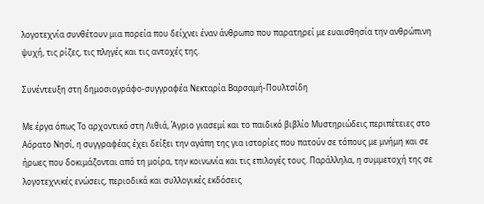λογοτεχνία συνθέτουν μια πορεία που δείχνει έναν άνθρωπο που παρατηρεί με ευαισθησία την ανθρώπινη ψυχή, τις ρίζες, τις πληγές και τις αντοχές της.

Συνέντευξη στη δημοσιογράφο-συγγραφέα Νεκταρία Βαρσαμή-Πουλτσίδη

Με έργα όπως Το αρχοντικό στη Λιθιά, Άγριο γιασεμί και το παιδικό βιβλίο Μυστηριώδεις περιπέτειες στο Αόρατο Νησί, η συγγραφέας έχει δείξει την αγάπη της για ιστορίες που πατούν σε τόπους με μνήμη και σε ήρωες που δοκιμάζονται από τη μοίρα, την κοινωνία και τις επιλογές τους. Παράλληλα, η συμμετοχή της σε λογοτεχνικές ενώσεις, περιοδικά και συλλογικές εκδόσεις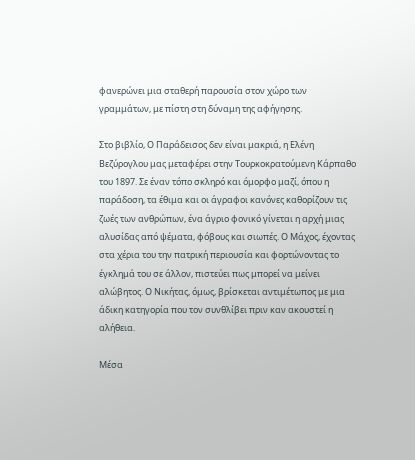φανερώνει μια σταθερή παρουσία στον χώρο των γραμμάτων, με πίστη στη δύναμη της αφήγησης.

Στο βιβλίο, Ο Παράδεισος δεν είναι μακριά, η Ελένη Βεζύρογλου μας μεταφέρει στην Τουρκοκρατούμενη Κάρπαθο του 1897. Σε έναν τόπο σκληρό και όμορφο μαζί, όπου η παράδοση, τα έθιμα και οι άγραφοι κανόνες καθορίζουν τις ζωές των ανθρώπων, ένα άγριο φονικό γίνεται η αρχή μιας αλυσίδας από ψέματα, φόβους και σιωπές. Ο Μάχος, έχοντας στα χέρια του την πατρική περιουσία και φορτώνοντας το έγκλημά του σε άλλον, πιστεύει πως μπορεί να μείνει αλώβητος. Ο Νικήτας, όμως, βρίσκεται αντιμέτωπος με μια άδικη κατηγορία που τον συνθλίβει πριν καν ακουστεί η αλήθεια.

Μέσα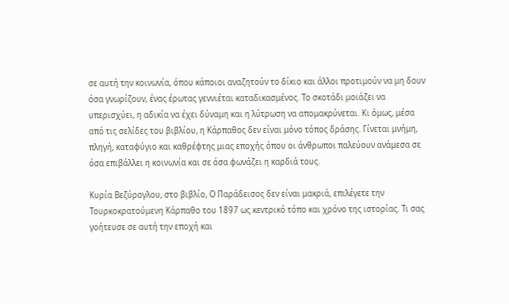σε αυτή την κοινωνία, όπου κάποιοι αναζητούν το δίκιο και άλλοι προτιμούν να μη δουν όσα γνωρίζουν, ένας έρωτας γεννιέται καταδικασμένος. Το σκοτάδι μοιάζει να υπερισχύει, η αδικία να έχει δύναμη και η λύτρωση να απομακρύνεται. Κι όμως, μέσα από τις σελίδες του βιβλίου, η Κάρπαθος δεν είναι μόνο τόπος δράσης. Γίνεται μνήμη, πληγή, καταφύγιο και καθρέφτης μιας εποχής όπου οι άνθρωποι παλεύουν ανάμεσα σε όσα επιβάλλει η κοινωνία και σε όσα φωνάζει η καρδιά τους.

Κυρία Βεζύρογλου, στο βιβλίο, Ο Παράδεισος δεν είναι μακριά, επιλέγετε την Τουρκοκρατούμενη Κάρπαθο του 1897 ως κεντρικό τόπο και χρόνο της ιστορίας. Τι σας γοήτευσε σε αυτή την εποχή και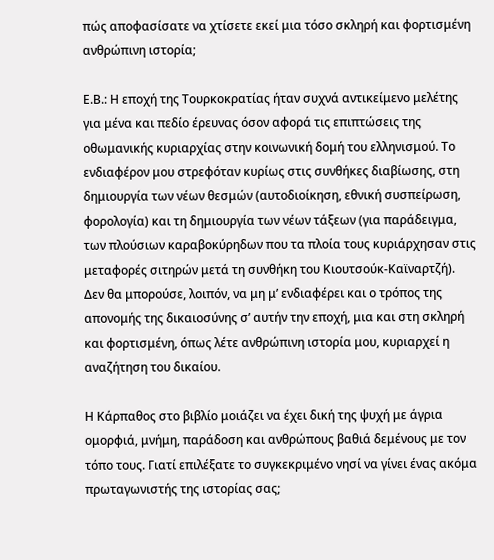πώς αποφασίσατε να χτίσετε εκεί μια τόσο σκληρή και φορτισμένη ανθρώπινη ιστορία;

Ε.Β.: Η εποχή της Τουρκοκρατίας ήταν συχνά αντικείμενο μελέτης για μένα και πεδίο έρευνας όσον αφορά τις επιπτώσεις της οθωμανικής κυριαρχίας στην κοινωνική δομή του ελληνισμού. Το ενδιαφέρον μου στρεφόταν κυρίως στις συνθήκες διαβίωσης, στη δημιουργία των νέων θεσμών (αυτοδιοίκηση, εθνική συσπείρωση, φορολογία) και τη δημιουργία των νέων τάξεων (για παράδειγμα, των πλούσιων καραβοκύρηδων που τα πλοία τους κυριάρχησαν στις μεταφορές σιτηρών μετά τη συνθήκη του Κιουτσούκ-Καϊναρτζή). Δεν θα μπορούσε, λοιπόν, να μη μ’ ενδιαφέρει και ο τρόπος της απονομής της δικαιοσύνης σ’ αυτήν την εποχή, μια και στη σκληρή και φορτισμένη, όπως λέτε ανθρώπινη ιστορία μου, κυριαρχεί η αναζήτηση του δικαίου.

Η Κάρπαθος στο βιβλίο μοιάζει να έχει δική της ψυχή με άγρια ομορφιά, μνήμη, παράδοση και ανθρώπους βαθιά δεμένους με τον τόπο τους. Γιατί επιλέξατε το συγκεκριμένο νησί να γίνει ένας ακόμα πρωταγωνιστής της ιστορίας σας;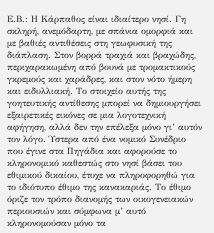Ε.Β.: Η Κάρπαθος είναι ιδιαίτερο νησί. Γη σκληρή, ανεμόδαρτη, με σπάνια ομορφιά και με βαθιές αντιθέσεις στη γεωφυσική της διάπλαση. Στον βορρά τραχιά και βραχώδης, περιχαρακωμένη από βουνά με τρομακτικούς γκρεμούς και χαράδρες, και στον νότο ήμερη και ειδυλλιακή. Το στοιχείο αυτής της γοητευτικής αντίθεσης μπορεί να δημιουργήσει εξαιρετικές εικόνες σε μια λογοτεχνική αφήγηση, αλλά δεν την επέλεξα μόνο γι’ αυτόν τον λόγο. Ύστερα από ένα νομικό Συνέδριο που έγινε στα Πηγάδια και αφορούσε το κληρονομικό καθεστώς στο νησί βάσει του εθιμικού δικαίου, έτυχε να πληροφορηθώ για το ιδιότυπο έθιμο της κανακαριάς. Το έθιμο όριζε τον τρόπο διανομής των οικογενειακών περιουσιών και σύμφωνα μ’ αυτό κληρονομούσαν μόνο τα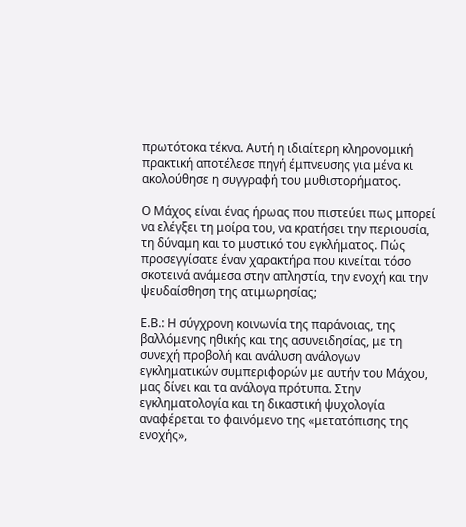πρωτότοκα τέκνα. Αυτή η ιδιαίτερη κληρονομική πρακτική αποτέλεσε πηγή έμπνευσης για μένα κι ακολούθησε η συγγραφή του μυθιστορήματος.

Ο Μάχος είναι ένας ήρωας που πιστεύει πως μπορεί να ελέγξει τη μοίρα του, να κρατήσει την περιουσία, τη δύναμη και το μυστικό του εγκλήματος. Πώς προσεγγίσατε έναν χαρακτήρα που κινείται τόσο σκοτεινά ανάμεσα στην απληστία, την ενοχή και την ψευδαίσθηση της ατιμωρησίας;

Ε.Β.: Η σύγχρονη κοινωνία της παράνοιας, της βαλλόμενης ηθικής και της ασυνειδησίας, με τη συνεχή προβολή και ανάλυση ανάλογων εγκληματικών συμπεριφορών με αυτήν του Μάχου, μας δίνει και τα ανάλογα πρότυπα. Στην εγκληματολογία και τη δικαστική ψυχολογία αναφέρεται το φαινόμενο της «μετατόπισης της ενοχής»,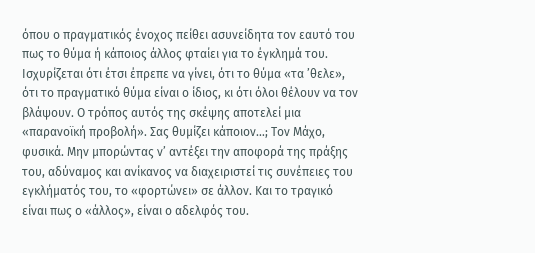όπου ο πραγματικός ένοχος πείθει ασυνείδητα τον εαυτό του πως το θύμα ή κάποιος άλλος φταίει για το έγκλημά του. Ισχυρίζεται ότι έτσι έπρεπε να γίνει, ότι το θύμα «τα ’θελε», ότι το πραγματικό θύμα είναι ο ίδιος, κι ότι όλοι θέλουν να τον βλάψουν. Ο τρόπος αυτός της σκέψης αποτελεί μια «παρανοϊκή προβολή». Σας θυμίζει κάποιον…; Τον Μάχο, φυσικά. Μην μπορώντας ν’ αντέξει την αποφορά της πράξης του, αδύναμος και ανίκανος να διαχειριστεί τις συνέπειες του εγκλήματός του, το «φορτώνει» σε άλλον. Και το τραγικό είναι πως ο «άλλος», είναι ο αδελφός του.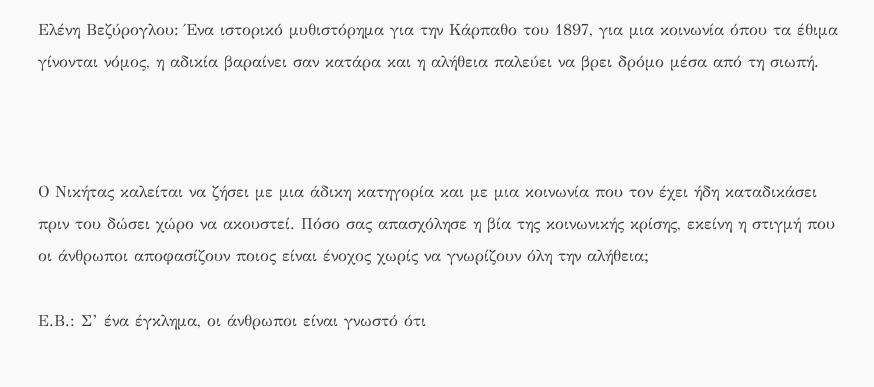Ελένη Βεζύρογλου: Ένα ιστορικό μυθιστόρημα για την Κάρπαθο του 1897, για μια κοινωνία όπου τα έθιμα γίνονται νόμος, η αδικία βαραίνει σαν κατάρα και η αλήθεια παλεύει να βρει δρόμο μέσα από τη σιωπή.



Ο Νικήτας καλείται να ζήσει με μια άδικη κατηγορία και με μια κοινωνία που τον έχει ήδη καταδικάσει πριν του δώσει χώρο να ακουστεί. Πόσο σας απασχόλησε η βία της κοινωνικής κρίσης, εκείνη η στιγμή που οι άνθρωποι αποφασίζουν ποιος είναι ένοχος χωρίς να γνωρίζουν όλη την αλήθεια;

Ε.Β.: Σ’ ένα έγκλημα, οι άνθρωποι είναι γνωστό ότι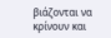βιάζονται να κρίνουν και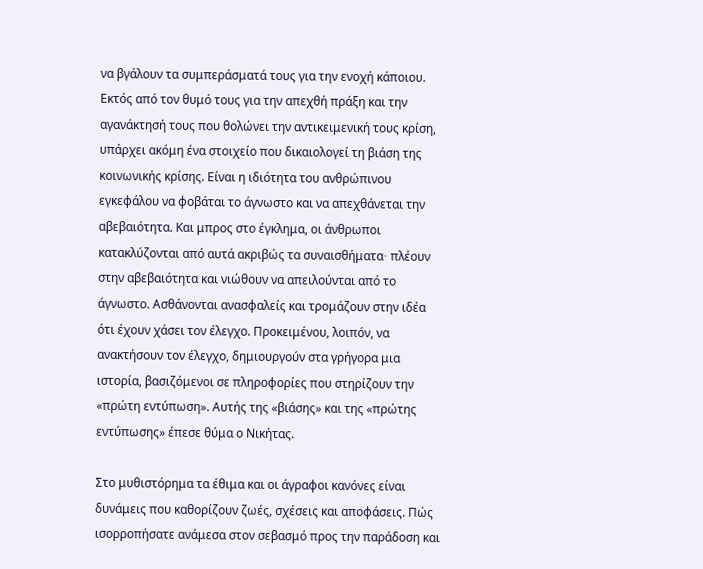να βγάλουν τα συμπεράσματά τους για την ενοχή κάποιου. Εκτός από τον θυμό τους για την απεχθή πράξη και την αγανάκτησή τους που θολώνει την αντικειμενική τους κρίση, υπάρχει ακόμη ένα στοιχείο που δικαιολογεί τη βιάση της κοινωνικής κρίσης. Είναι η ιδιότητα του ανθρώπινου εγκεφάλου να φοβάται το άγνωστο και να απεχθάνεται την αβεβαιότητα. Και μπρος στο έγκλημα, οι άνθρωποι κατακλύζονται από αυτά ακριβώς τα συναισθήματα∙ πλέουν στην αβεβαιότητα και νιώθουν να απειλούνται από το άγνωστο. Ασθάνονται ανασφαλείς και τρομάζουν στην ιδέα ότι έχουν χάσει τον έλεγχο. Προκειμένου, λοιπόν, να ανακτήσουν τον έλεγχο, δημιουργούν στα γρήγορα μια ιστορία, βασιζόμενοι σε πληροφορίες που στηρίζουν την «πρώτη εντύπωση». Αυτής της «βιάσης» και της «πρώτης εντύπωσης» έπεσε θύμα ο Νικήτας.

Στο μυθιστόρημα τα έθιμα και οι άγραφοι κανόνες είναι δυνάμεις που καθορίζουν ζωές, σχέσεις και αποφάσεις. Πώς ισορροπήσατε ανάμεσα στον σεβασμό προς την παράδοση και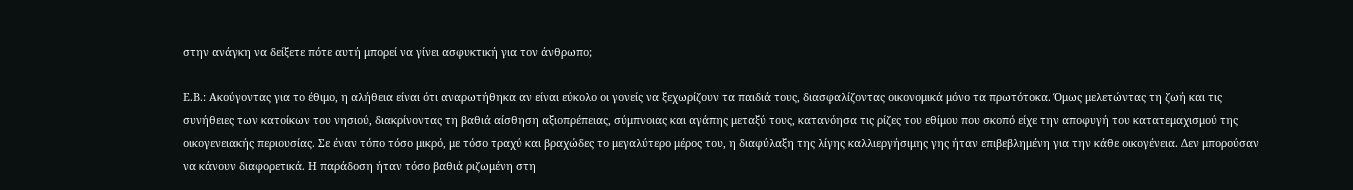στην ανάγκη να δείξετε πότε αυτή μπορεί να γίνει ασφυκτική για τον άνθρωπο;

Ε.Β.: Ακούγοντας για το έθιμο, η αλήθεια είναι ότι αναρωτήθηκα αν είναι εύκολο οι γονείς να ξεχωρίζουν τα παιδιά τους, διασφαλίζοντας οικονομικά μόνο τα πρωτότοκα. Όμως μελετώντας τη ζωή και τις συνήθειες των κατοίκων του νησιού, διακρίνοντας τη βαθιά αίσθηση αξιοπρέπειας, σύμπνοιας και αγάπης μεταξύ τους, κατανόησα τις ρίζες του εθίμου που σκοπό είχε την αποφυγή του κατατεμαχισμού της οικογενειακής περιουσίας. Σε έναν τόπο τόσο μικρό, με τόσο τραχύ και βραχώδες το μεγαλύτερο μέρος του, η διαφύλαξη της λίγης καλλιεργήσιμης γης ήταν επιβεβλημένη για την κάθε οικογένεια. Δεν μπορούσαν να κάνουν διαφορετικά. Η παράδοση ήταν τόσο βαθιά ριζωμένη στη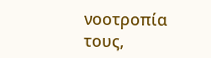νοοτροπία τους,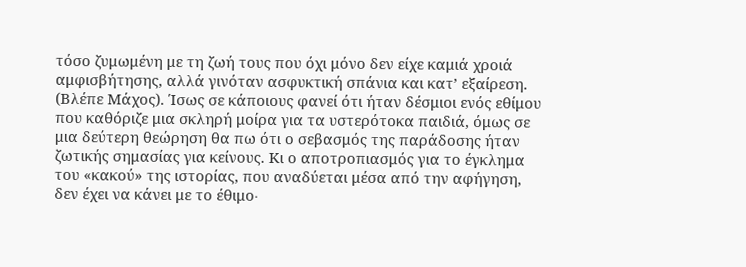τόσο ζυμωμένη με τη ζωή τους που όχι μόνο δεν είχε καμιά χροιά αμφισβήτησης, αλλά γινόταν ασφυκτική σπάνια και κατ’ εξαίρεση. (Βλέπε Μάχος). Ίσως σε κάποιους φανεί ότι ήταν δέσμιοι ενός εθίμου που καθόριζε μια σκληρή μοίρα για τα υστερότοκα παιδιά, όμως σε μια δεύτερη θεώρηση θα πω ότι ο σεβασμός της παράδοσης ήταν ζωτικής σημασίας για κείνους. Κι ο αποτροπιασμός για το έγκλημα του «κακού» της ιστορίας, που αναδύεται μέσα από την αφήγηση, δεν έχει να κάνει με το έθιμο∙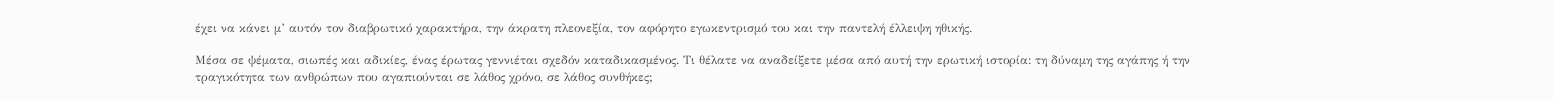έχει να κάνει μ’ αυτόν τον διαβρωτικό χαρακτήρα, την άκρατη πλεονεξία, τον αφόρητο εγωκεντρισμό του και την παντελή έλλειψη ηθικής.

Μέσα σε ψέματα, σιωπές και αδικίες, ένας έρωτας γεννιέται σχεδόν καταδικασμένος. Τι θέλατε να αναδείξετε μέσα από αυτή την ερωτική ιστορία: τη δύναμη της αγάπης ή την τραγικότητα των ανθρώπων που αγαπιούνται σε λάθος χρόνο, σε λάθος συνθήκες;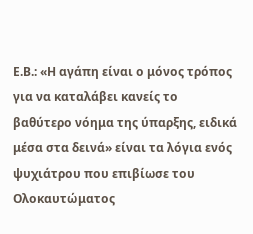Ε.Β.: «Η αγάπη είναι ο μόνος τρόπος για να καταλάβει κανείς το βαθύτερο νόημα της ύπαρξης, ειδικά μέσα στα δεινά» είναι τα λόγια ενός ψυχιάτρου που επιβίωσε του Ολοκαυτώματος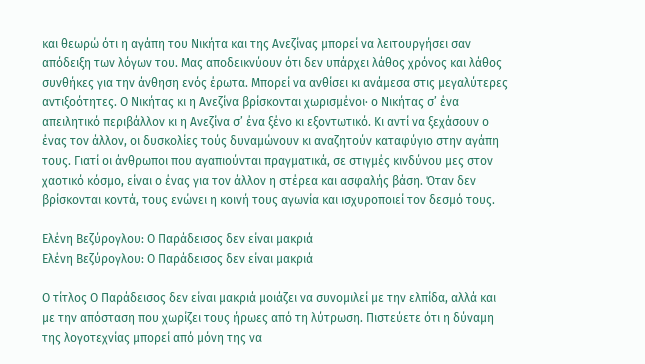και θεωρώ ότι η αγάπη του Νικήτα και της Ανεζίνας μπορεί να λειτουργήσει σαν απόδειξη των λόγων του. Μας αποδεικνύουν ότι δεν υπάρχει λάθος χρόνος και λάθος συνθήκες για την άνθηση ενός έρωτα. Μπορεί να ανθίσει κι ανάμεσα στις μεγαλύτερες αντιξοότητες. Ο Νικήτας κι η Ανεζίνα βρίσκονται χωρισμένοι∙ ο Νικήτας σ’ ένα απειλητικό περιβάλλον κι η Ανεζίνα σ’ ένα ξένο κι εξοντωτικό. Κι αντί να ξεχάσουν ο ένας τον άλλον, οι δυσκολίες τούς δυναμώνουν κι αναζητούν καταφύγιο στην αγάπη τους. Γιατί οι άνθρωποι που αγαπιούνται πραγματικά, σε στιγμές κινδύνου μες στον χαοτικό κόσμο, είναι ο ένας για τον άλλον η στέρεα και ασφαλής βάση. Όταν δεν βρίσκονται κοντά, τους ενώνει η κοινή τους αγωνία και ισχυροποιεί τον δεσμό τους.

Ελένη Βεζύρογλου: Ο Παράδεισος δεν είναι μακριά
Ελένη Βεζύρογλου: Ο Παράδεισος δεν είναι μακριά

Ο τίτλος Ο Παράδεισος δεν είναι μακριά μοιάζει να συνομιλεί με την ελπίδα, αλλά και με την απόσταση που χωρίζει τους ήρωες από τη λύτρωση. Πιστεύετε ότι η δύναμη της λογοτεχνίας μπορεί από μόνη της να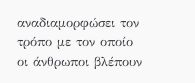αναδιαμορφώσει τον τρόπο με τον οποίο οι άνθρωποι βλέπουν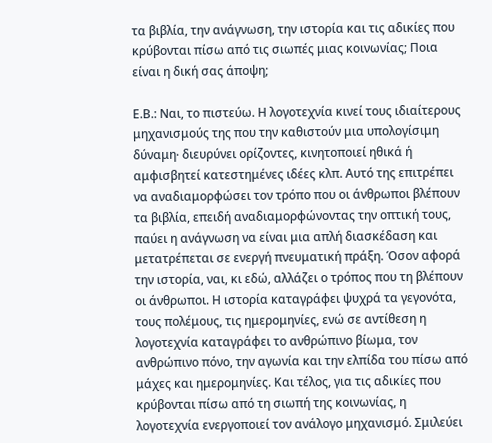τα βιβλία, την ανάγνωση, την ιστορία και τις αδικίες που κρύβονται πίσω από τις σιωπές μιας κοινωνίας; Ποια είναι η δική σας άποψη;

Ε.Β.: Ναι, το πιστεύω. Η λογοτεχνία κινεί τους ιδιαίτερους μηχανισμούς της που την καθιστούν μια υπολογίσιμη δύναμη∙ διευρύνει ορίζοντες, κινητοποιεί ηθικά ή αμφισβητεί κατεστημένες ιδέες κλπ. Αυτό της επιτρέπει να αναδιαμορφώσει τον τρόπο που οι άνθρωποι βλέπουν τα βιβλία, επειδή αναδιαμορφώνοντας την οπτική τους, παύει η ανάγνωση να είναι μια απλή διασκέδαση και μετατρέπεται σε ενεργή πνευματική πράξη. Όσον αφορά την ιστορία, ναι, κι εδώ, αλλάζει ο τρόπος που τη βλέπουν οι άνθρωποι. Η ιστορία καταγράφει ψυχρά τα γεγονότα, τους πολέμους, τις ημερομηνίες, ενώ σε αντίθεση η λογοτεχνία καταγράφει το ανθρώπινο βίωμα, τον ανθρώπινο πόνο, την αγωνία και την ελπίδα του πίσω από μάχες και ημερομηνίες. Και τέλος, για τις αδικίες που κρύβονται πίσω από τη σιωπή της κοινωνίας, η λογοτεχνία ενεργοποιεί τον ανάλογο μηχανισμό. Σμιλεύει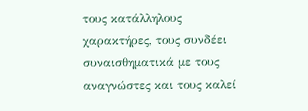τους κατάλληλους χαρακτήρες, τους συνδέει συναισθηματικά με τους αναγνώστες και τους καλεί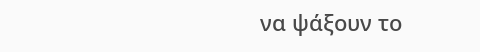να ψάξουν το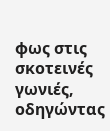φως στις σκοτεινές γωνιές, οδηγώντας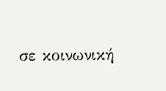σε κοινωνική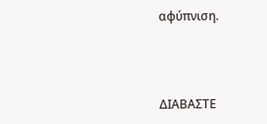αφύπνιση.



ΔΙΑΒΑΣΤΕ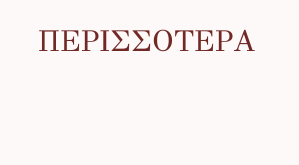ΠΕΡΙΣΣΟΤΕΡΑ